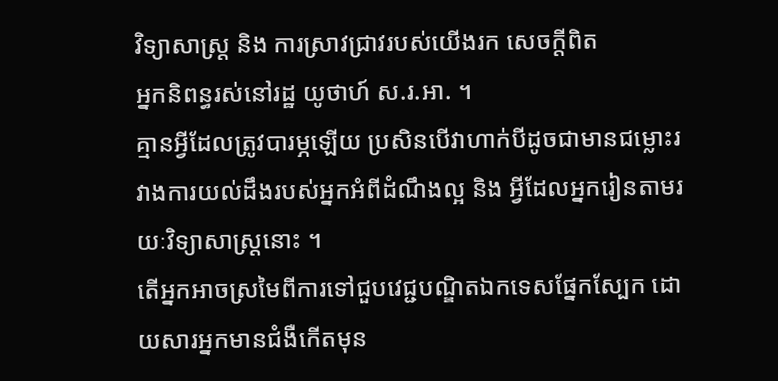វិទ្យាសាស្ត្រ និង ការស្រាវជ្រាវរបស់យើងរក សេចក្តីពិត
អ្នកនិពន្ធរស់នៅរដ្ឋ យូថាហ៍ ស.រ.អា. ។
គ្មានអ្វីដែលត្រូវបារម្ភឡើយ ប្រសិនបើវាហាក់បីដូចជាមានជម្លោះរវាងការយល់ដឹងរបស់អ្នកអំពីដំណឹងល្អ និង អ្វីដែលអ្នករៀនតាមរយៈវិទ្យាសាស្ត្រនោះ ។
តើអ្នកអាចស្រមៃពីការទៅជួបវេជ្ជបណ្ឌិតឯកទេសផ្នែកស្បែក ដោយសារអ្នកមានជំងឺកើតមុន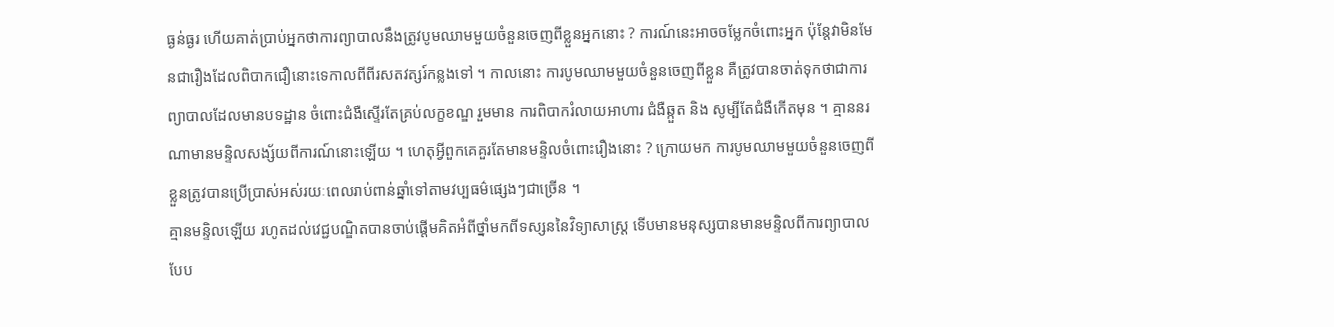ធ្ងន់ធ្ងរ ហើយគាត់ប្រាប់អ្នកថាការព្យាបាលនឹងត្រូវបូមឈាមមួយចំនួនចេញពីខ្លួនអ្នកនោះ ? ការណ៍នេះអាចចម្លែកចំពោះអ្នក ប៉ុន្តែវាមិនមែនជារឿងដែលពិបាកជឿនោះទេកាលពីពីរសតវត្សរ៍កន្លងទៅ ។ កាលនោះ ការបូមឈាមមួយចំនួនចេញពីខ្លួន គឺត្រូវបានចាត់ទុកថាជាការព្យាបាលដែលមានបទដ្ឋាន ចំពោះជំងឺស្ទើរតែគ្រប់លក្ខខណ្ឌ រួមមាន ការពិបាករំលាយអាហារ ជំងឺឆ្កួត និង សូម្បីតែជំងឺកើតមុន ។ គ្មាននរណាមានមន្ទិលសង្ស័យពីការណ៍នោះឡើយ ។ ហេតុអ្វីពួកគេគួរតែមានមន្ទិលចំពោះរឿងនោះ ? ក្រោយមក ការបូមឈាមមួយចំនួនចេញពីខ្លួនត្រូវបានប្រើប្រាស់អស់រយៈពេលរាប់ពាន់ឆ្នាំទៅតាមវប្បធម៌ផ្សេងៗជាច្រើន ។
គ្មានមន្ទិលឡើយ រហូតដល់វេជ្ជបណ្ឌិតបានចាប់ផ្តើមគិតអំពីថ្នាំមកពីទស្សននៃវិទ្យាសាស្ត្រ ទើបមានមនុស្សបានមានមន្ទិលពីការព្យាបាលបែប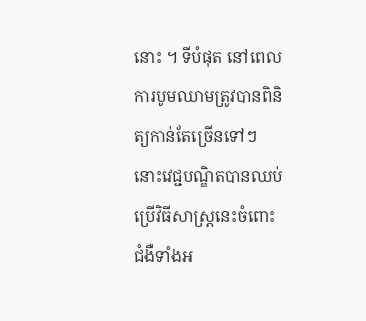នោះ ។ ទីបំផុត នៅពេលការបូមឈាមត្រូវបានពិនិត្យកាន់តែច្រើនទៅៗ នោះវេជ្ជបណ្ឌិតបានឈប់ប្រើវិធីសាស្ត្រនេះចំពោះជំងឺទាំងអ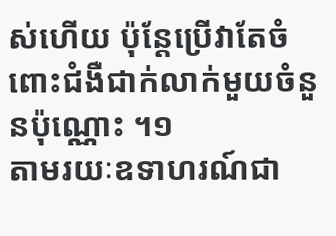ស់ហើយ ប៉ុន្តែប្រើវាតែចំពោះជំងឺជាក់លាក់មួយចំនួនប៉ុណ្ណោះ ។១
តាមរយៈឧទាហរណ៍ជា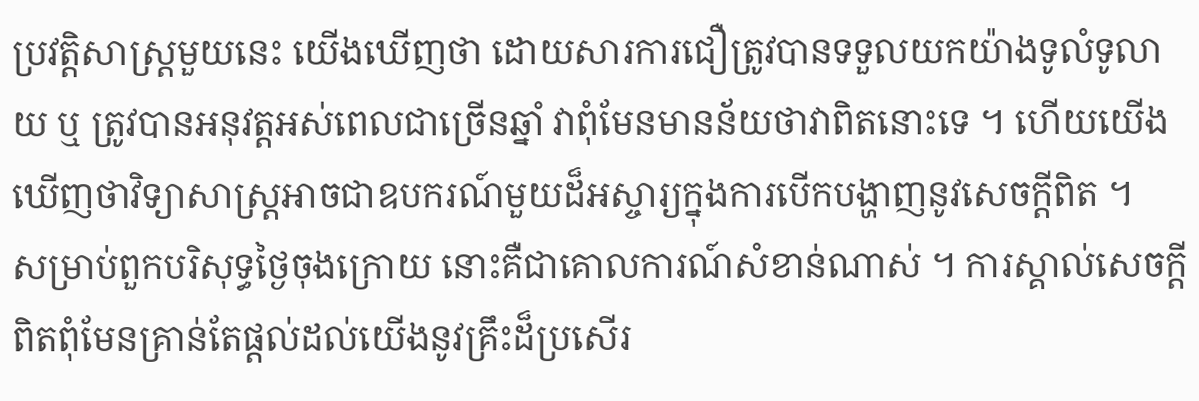ប្រវត្តិសាស្ត្រមួយនេះ យើងឃើញថា ដោយសារការជឿត្រូវបានទទួលយកយ៉ាងទូលំទូលាយ ឬ ត្រូវបានអនុវត្តអស់ពេលជាច្រើនឆ្នាំ វាពុំមែនមានន័យថាវាពិតនោះទេ ។ ហើយយើងឃើញថាវិទ្យាសាស្ត្រអាចជាឧបករណ៍មួយដ៏អស្ចារ្យក្នុងការបើកបង្ហាញនូវសេចក្តីពិត ។
សម្រាប់ពួកបរិសុទ្ធថ្ងៃចុងក្រោយ នោះគឺជាគោលការណ៍សំខាន់ណាស់ ។ ការស្គាល់សេចក្តីពិតពុំមែនគ្រាន់តែផ្តល់ដល់យើងនូវគ្រឹះដ៏ប្រសើរ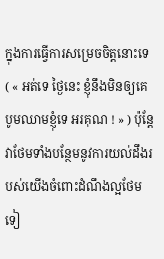ក្នុងការធ្វើការសម្រេចចិត្តនោះទេ ( « អត់ទេ ថ្ងៃនេះ ខ្ញុំនឹងមិនឲ្យគេបូមឈាមខ្ញុំទេ អរគុណ ! » ) ប៉ុន្តែវាថែមទាំងបន្ថែមនូវការយល់ដឹងរបស់យើងចំពោះដំណឹងល្អថែមទៀ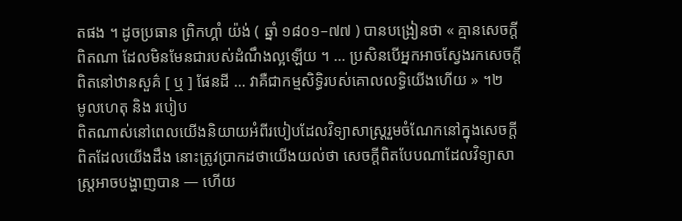តផង ។ ដូចប្រធាន ព្រិកហ្គាំ យ៉ង់ ( ឆ្នាំ ១៨០១–៧៧ ) បានបង្រៀនថា « គ្មានសេចក្តីពិតណា ដែលមិនមែនជារបស់ដំណឹងល្អឡើយ ។ … ប្រសិនបើអ្នកអាចស្វែងរកសេចក្តីពិតនៅឋានសួគ៌ [ ឬ ] ផែនដី … វាគឺជាកម្មសិទ្ធិរបស់គោលលទ្ធិយើងហើយ » ។២
មូលហេតុ និង របៀប
ពិតណាស់នៅពេលយើងនិយាយអំពីរបៀបដែលវិទ្យាសាស្ត្ររួមចំណែកនៅក្នុងសេចក្តីពិតដែលយើងដឹង នោះត្រូវប្រាកដថាយើងយល់ថា សេចក្តីពិតបែបណាដែលវិទ្យាសាស្ត្រអាចបង្ហាញបាន — ហើយ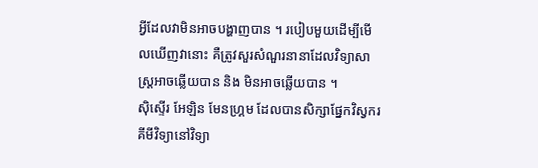អ្វីដែលវាមិនអាចបង្ហាញបាន ។ របៀបមួយដើម្បីមើលឃើញវានោះ គឺត្រូវសួរសំណួរនានាដែលវិទ្យាសាស្ត្រអាចឆ្លើយបាន និង មិនអាចឆ្លើយបាន ។
ស៊ិស្ទើរ អែឡិន មែនហ្គ្រម ដែលបានសិក្សាផ្នែកវិស្វករគីមីវិទ្យានៅវិទ្យា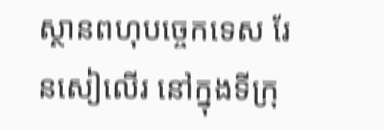ស្ថានពហុបច្ចេកទេស រែនសៀលើរ នៅក្នុងទីក្រុ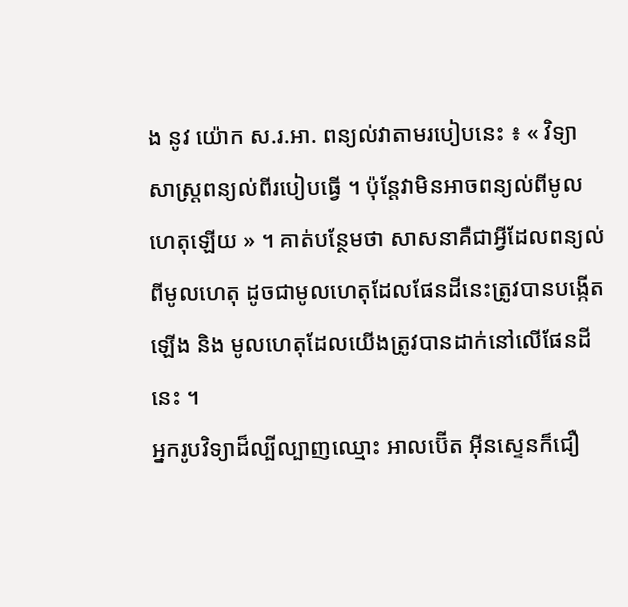ង នូវ យ៉ោក ស.រ.អា. ពន្យល់វាតាមរបៀបនេះ ៖ « វិទ្យាសាស្ត្រពន្យល់ពីរបៀបធ្វើ ។ ប៉ុន្តែវាមិនអាចពន្យល់ពីមូលហេតុឡើយ » ។ គាត់បន្ថែមថា សាសនាគឺជាអ្វីដែលពន្យល់ពីមូលហេតុ ដូចជាមូលហេតុដែលផែនដីនេះត្រូវបានបង្កើតឡើង និង មូលហេតុដែលយើងត្រូវបានដាក់នៅលើផែនដីនេះ ។
អ្នករូបវិទ្យាដ៏ល្បីល្បាញឈ្មោះ អាលប៊ើត អ៊ីនស្ទេនក៏ជឿ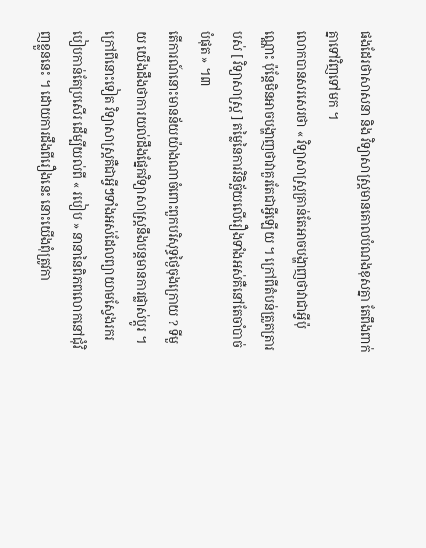ផងដែរថាសាសនា និង វិទ្យាសាស្ត្រមានគោលបំណងខុសគ្នា តែពឹងពាក់គ្នាទៅវិញទៅមក ។
លោកបានសរសេរថា « វិទ្យាសាស្ត្រគ្រាន់តែអាចបង្ហាញថាវាជាអ្វីប៉ុណ្ណោះ ប៉ុន្តែមិនអាចបង្ហាញថាវាគួរតែជាអ្វីឡើយ ។ ក្រៅពីតំបន់ត្រួតត្រារបស់ [ វិទ្យាសាស្ត្រ ] តម្លៃនៃការវិនិច្ឆ័យលើរឿងទាំងអស់គឺនៅតែចាំបាច់បំផុត » ។៣
តើការណ៍នោះមានន័យយ៉ាងណាចំពោះពួកបរិសុទ្ធថ្ងៃចុងក្រោយ ? ទីមួយ យើងដឹងថាការយល់ដឹងផ្នែកវិទ្យាសាស្ត្រនឹងបន្តមានការផ្លាស់ប្តូរ ។ ក្រៅពីនោះទៀត វិទ្យាសាស្ត្រគឺជាអ្វីៗទាំងអស់ដែលព្យាយាមស្វែងរករបៀបកាន់តែប្រសើរ ដើម្បីយល់ពី « របៀប » នានានៃពិភពលោកនៅជុំវិញខ្លួននេះ ។ ដោយការដឹងពីរឿងនេះ នោះយើងពុំត្រូវកា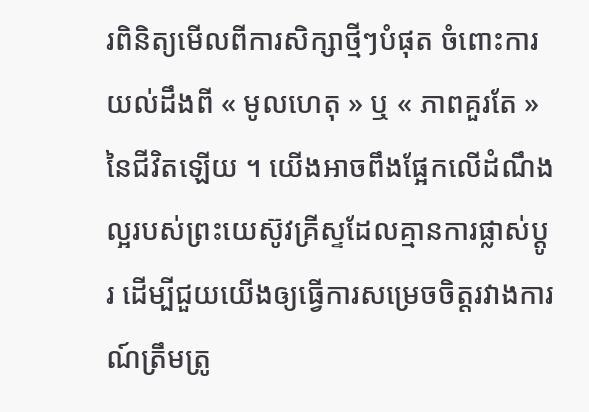រពិនិត្យមើលពីការសិក្សាថ្មីៗបំផុត ចំពោះការយល់ដឹងពី « មូលហេតុ » ឬ « ភាពគួរតែ » នៃជីវិតឡើយ ។ យើងអាចពឹងផ្អែកលើដំណឹងល្អរបស់ព្រះយេស៊ូវគ្រីស្ទដែលគ្មានការផ្លាស់ប្តូរ ដើម្បីជួយយើងឲ្យធ្វើការសម្រេចចិត្តរវាងការណ៍ត្រឹមត្រូ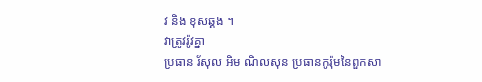វ និង ខុសឆ្គង ។
វាត្រូវរ៉ូវគ្នា
ប្រធាន រ័សុល អិម ណិលសុន ប្រធានកូរ៉ុមនៃពួកសា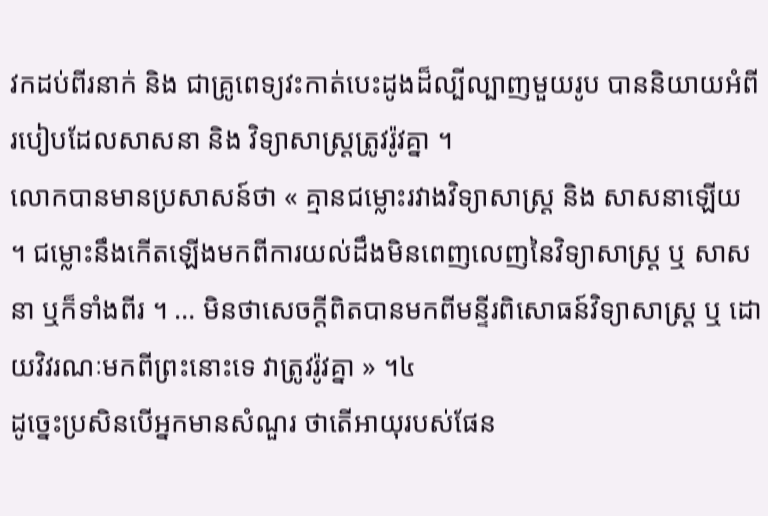វកដប់ពីរនាក់ និង ជាគ្រូពេទ្យវះកាត់បេះដូងដ៏ល្បីល្បាញមួយរូប បាននិយាយអំពីរបៀបដែលសាសនា និង វិទ្យាសាស្ត្រត្រូវរ៉ូវគ្នា ។
លោកបានមានប្រសាសន៍ថា « គ្មានជម្លោះរវាងវិទ្យាសាស្ត្រ និង សាសនាឡើយ ។ ជម្លោះនឹងកើតឡើងមកពីការយល់ដឹងមិនពេញលេញនៃវិទ្យាសាស្ត្រ ឬ សាសនា ឬក៏ទាំងពីរ ។ … មិនថាសេចក្តីពិតបានមកពីមន្ទីរពិសោធន៍វិទ្យាសាស្ត្រ ឬ ដោយវិវរណៈមកពីព្រះនោះទេ វាត្រូវរ៉ូវគ្នា » ។៤
ដូច្នេះប្រសិនបើអ្នកមានសំណួរ ថាតើអាយុរបស់ផែន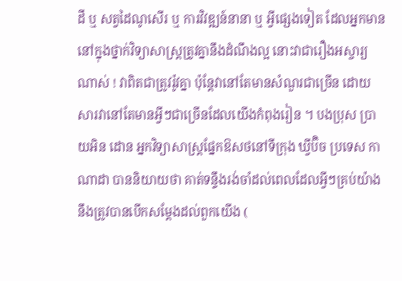ដី ឬ សត្វដៃណូសើរ ឬ ការវិវឌ្ឍន៍នានា ឬ អ្វីផ្សេងទៀត ដែលអ្នកមាននៅក្នុងថ្នាក់វិទ្យាសាស្ត្រត្រូវគ្នានឹងដំណឹងល្អ នោះវាជារឿងអស្ចារ្យណាស់ ! វាពិតជាត្រូវរ៉ូវគ្នា ប៉ុន្តែវានៅតែមានសំណួរជាច្រើន ដោយសារវានៅតែមានអ្វីៗជាច្រើនដែលយើងកំពុងរៀន ។ បងប្រុស ប្រាយអិន ដោន អ្នកវិទ្យាសាស្ត្រផ្នែកឱសថនៅទីក្រុង ឃ្វីប៊ិច ប្រទេស កាណាដា បាននិយាយថា គាត់ទន្ទឹងរង់ចាំដល់ពេលដែលអ្វីៗគ្រប់យ៉ាងនឹងត្រូវបានបើកសម្តែងដល់ពួកយើង (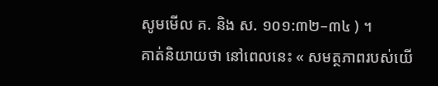សូមមើល គ. និង ស. ១០១:៣២–៣៤ ) ។
គាត់និយាយថា នៅពេលនេះ « សមត្ថភាពរបស់យើ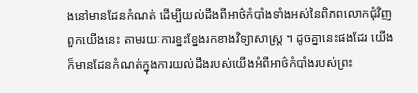ងនៅមានដែនកំណត់ ដើម្បីយល់ដឹងពីអាថ៌កំបាំងទាំងអស់នៃពិភពលោកជុំវិញពួកយើងនេះ តាមរយៈការខ្នះខ្នែងរកខាងវិទ្យាសាស្ត្រ ។ ដូចគ្នានេះផងដែរ យើងក៏មានដែនកំណត់ក្នុងការយល់ដឹងរបស់យើងអំពីអាថ៌កំបាំងរបស់ព្រះ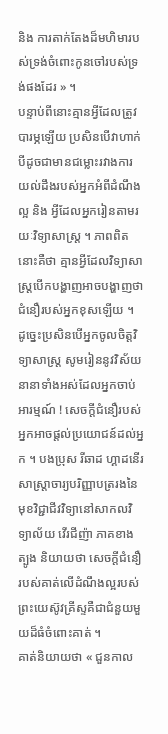និង ការតាក់តែងដ៏មហិមារបស់ទ្រង់ចំពោះកូនចៅរបស់ទ្រង់ផងដែរ » ។
បន្ទាប់ពីនោះគ្មានអ្វីដែលត្រូវបារម្ភឡើយ ប្រសិនបើវាហាក់បីដូចជាមានជម្លោះរវាងការយល់ដឹងរបស់អ្នកអំពីដំណឹងល្អ និង អ្វីដែលអ្នករៀនតាមរយៈវិទ្យាសាស្ត្រ ។ ភាពពិតនោះគឺថា គ្មានអ្វីដែលវិទ្យាសាស្ត្របើកបង្ហាញអាចបង្ហាញថាជំនឿរបស់អ្នកខុសឡើយ ។
ដូច្នេះប្រសិនបើអ្នកចូលចិត្តវិទ្យាសាស្ត្រ សូមរៀននូវវិស័យនានាទាំងអស់ដែលអ្នកចាប់អារម្មណ៍ ! សេចក្តីជំនឿរបស់អ្នកអាចផ្តល់ប្រយោជន៍ដល់អ្នក ។ បងប្រុស រីឆាដ ហ្គាដនើរ សាស្ត្រាចារ្យបរិញ្ញាបត្ររងនៃមុខវិជ្ជាជីវវិទ្យានៅសាកលវិទ្យាល័យ វើរជីញ៉ា ភាគខាងត្បូង និយាយថា សេចក្តីជំនឿរបស់គាត់លើដំណឹងល្អរបស់ព្រះយេស៊ូវគ្រីស្ទគឺជាជំនួយមួយដ៏ធំចំពោះគាត់ ។
គាត់និយាយថា « ជួនកាល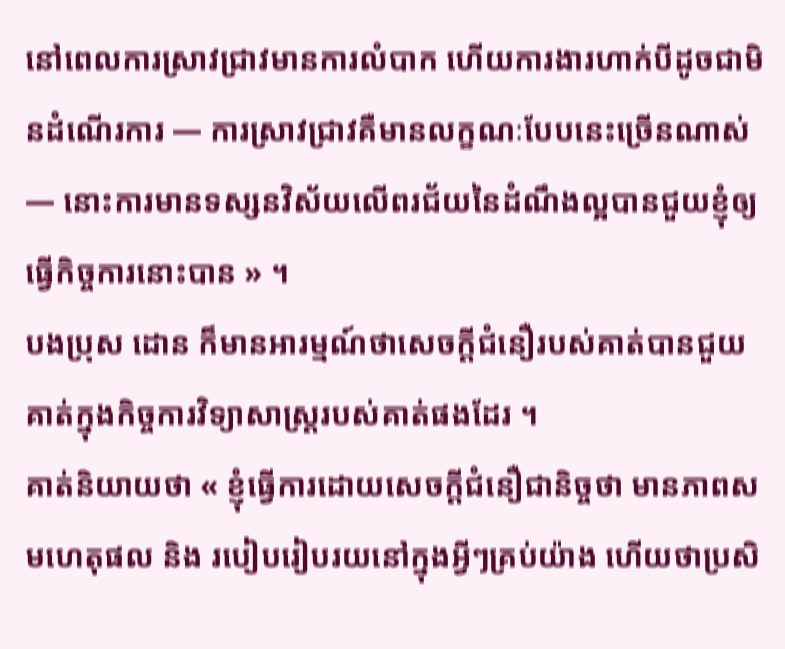នៅពេលការស្រាវជ្រាវមានការលំបាក ហើយការងារហាក់បីដូចជាមិនដំណើរការ — ការស្រាវជ្រាវគឺមានលក្ខណៈបែបនេះច្រើនណាស់ — នោះការមានទស្សនវិស័យលើពរជ័យនៃដំណឹងល្អបានជួយខ្ញុំឲ្យធ្វើកិច្ចការនោះបាន » ។
បងប្រុស ដោន ក៏មានអារម្មណ៍ថាសេចក្តីជំនឿរបស់គាត់បានជួយគាត់ក្នុងកិច្ចការវិទ្យាសាស្ត្ររបស់គាត់ផងដែរ ។
គាត់និយាយថា « ខ្ញុំធ្វើការដោយសេចក្តីជំនឿជានិច្ចថា មានភាពសមហេតុផល និង របៀបរៀបរយនៅក្នុងអ្វីៗគ្រប់យ៉ាង ហើយថាប្រសិ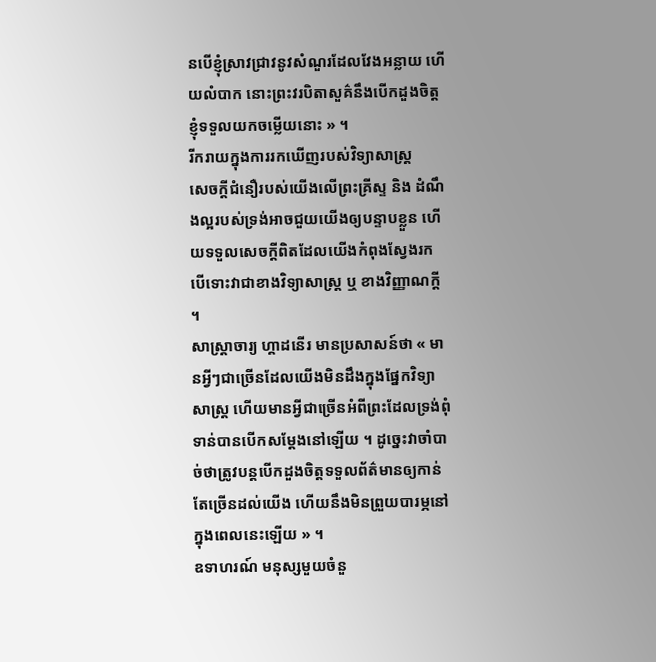នបើខ្ញុំស្រាវជ្រាវនូវសំណួរដែលវែងអន្លាយ ហើយលំបាក នោះព្រះវរបិតាសួគ៌នឹងបើកដួងចិត្តខ្ញុំទទួលយកចម្លើយនោះ » ។
រីករាយក្នុងការរកឃើញរបស់វិទ្យាសាស្ត្រ
សេចក្តីជំនឿរបស់យើងលើព្រះគ្រីស្ទ និង ដំណឹងល្អរបស់ទ្រង់អាចជួយយើងឲ្យបន្ទាបខ្លួន ហើយទទួលសេចក្តីពិតដែលយើងកំពុងស្វែងរក បើទោះវាជាខាងវិទ្យាសាស្ត្រ ឬ ខាងវិញ្ញាណក្តី ។
សាស្ត្រាចារ្យ ហ្គាដនើរ មានប្រសាសន៍ថា « មានអ្វីៗជាច្រើនដែលយើងមិនដឹងក្នុងផ្នែកវិទ្យាសាស្ត្រ ហើយមានអ្វីជាច្រើនអំពីព្រះដែលទ្រង់ពុំទាន់បានបើកសម្តែងនៅឡើយ ។ ដូច្នេះវាចាំបាច់ថាត្រូវបន្តបើកដួងចិត្តទទួលព័ត៌មានឲ្យកាន់តែច្រើនដល់យើង ហើយនឹងមិនព្រួយបារម្ភនៅក្នុងពេលនេះឡើយ » ។
ឧទាហរណ៍ មនុស្សមួយចំនួ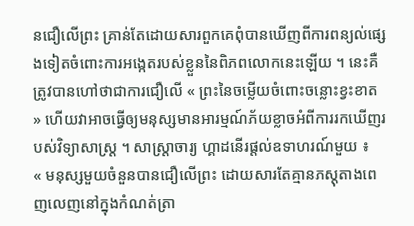នជឿលើព្រះ គ្រាន់តែដោយសារពួកគេពុំបានឃើញពីការពន្យល់ផ្សេងទៀតចំពោះការអង្កេតរបស់ខ្លួននៃពិភពលោកនេះឡើយ ។ នេះគឺត្រូវបានហៅថាជាការជឿលើ « ព្រះនៃចម្លើយចំពោះចន្លោះខ្វះខាត » ហើយវាអាចធ្វើឲ្យមនុស្សមានអារម្មណ៍ភ័យខ្លាចអំពីការរកឃើញរបស់វិទ្យាសាស្ត្រ ។ សាស្ត្រាចារ្យ ហ្គាដនើរផ្តល់ឧទាហរណ៍មួយ ៖
« មនុស្សមួយចំនួនបានជឿលើព្រះ ដោយសារតែគ្មានភស្តុតាងពេញលេញនៅក្នុងកំណត់ត្រា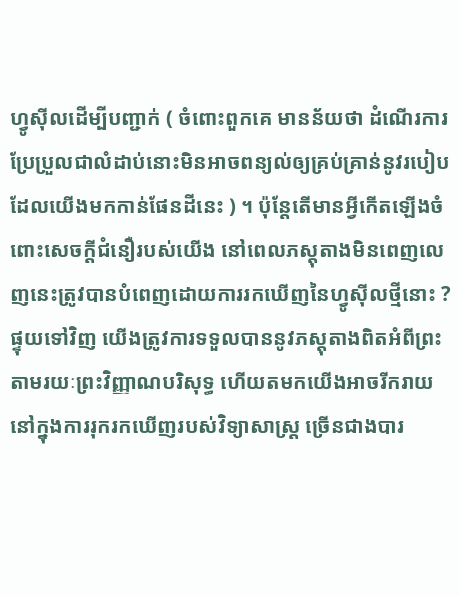ហ្វូស៊ីលដើម្បីបញ្ជាក់ ( ចំពោះពួកគេ មានន័យថា ដំណើរការប្រែប្រួលជាលំដាប់នោះមិនអាចពន្យល់ឲ្យគ្រប់គ្រាន់នូវរបៀបដែលយើងមកកាន់ផែនដីនេះ ) ។ ប៉ុន្តែតើមានអ្វីកើតឡើងចំពោះសេចក្តីជំនឿរបស់យើង នៅពេលភស្តុតាងមិនពេញលេញនេះត្រូវបានបំពេញដោយការរកឃើញនៃហ្វូស៊ីលថ្មីនោះ ? ផ្ទុយទៅវិញ យើងត្រូវការទទួលបាននូវភស្តុតាងពិតអំពីព្រះ តាមរយៈព្រះវិញ្ញាណបរិសុទ្ធ ហើយតមកយើងអាចរីករាយនៅក្នុងការរុករកឃើញរបស់វិទ្យាសាស្ត្រ ច្រើនជាងបារ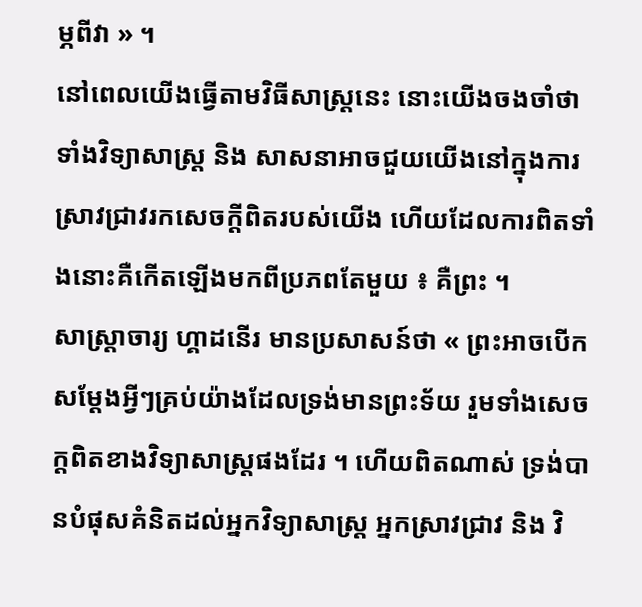ម្ភពីវា » ។
នៅពេលយើងធ្វើតាមវិធីសាស្ត្រនេះ នោះយើងចងចាំថាទាំងវិទ្យាសាស្ត្រ និង សាសនាអាចជួយយើងនៅក្នុងការស្រាវជ្រាវរកសេចក្តីពិតរបស់យើង ហើយដែលការពិតទាំងនោះគឺកើតឡើងមកពីប្រភពតែមួយ ៖ គឺព្រះ ។
សាស្ត្រាចារ្យ ហ្គាដនើរ មានប្រសាសន៍ថា « ព្រះអាចបើកសម្តែងអ្វីៗគ្រប់យ៉ាងដែលទ្រង់មានព្រះទ័យ រួមទាំងសេចក្តពិតខាងវិទ្យាសាស្ត្រផងដែរ ។ ហើយពិតណាស់ ទ្រង់បានបំផុសគំនិតដល់អ្នកវិទ្យាសាស្ត្រ អ្នកស្រាវជ្រាវ និង វិ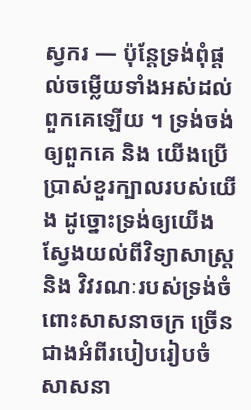ស្វករ — ប៉ុន្តែទ្រង់ពុំផ្តល់ចម្លើយទាំងអស់ដល់ពួកគេឡើយ ។ ទ្រង់ចង់ឲ្យពួកគេ និង យើងប្រើប្រាស់ខួរក្បាលរបស់យើង ដូច្នោះទ្រង់ឲ្យយើងស្វែងយល់ពីវិទ្យាសាស្ត្រ និង វិវរណៈរបស់ទ្រង់ចំពោះសាសនាចក្រ ច្រើនជាងអំពីរបៀបរៀបចំសាសនា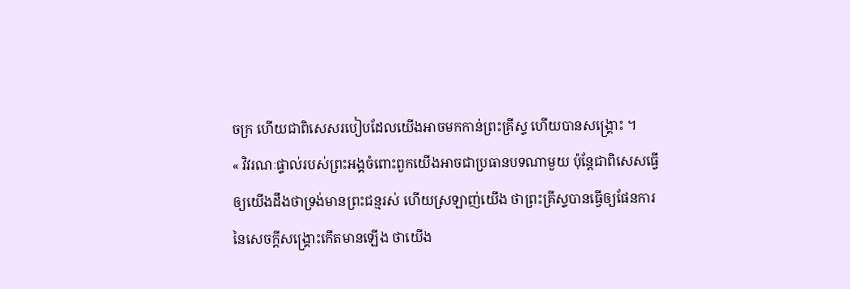ចក្រ ហើយជាពិសេសរបៀបដែលយើងអាចមកកាន់ព្រះគ្រីស្ទ ហើយបានសង្គ្រោះ ។
« វិវរណៈផ្ទាល់របស់ព្រះអង្គចំពោះពួកយើងអាចជាប្រធានបទណាមួយ ប៉ុន្តែជាពិសេសធ្វើឲ្យយើងដឹងថាទ្រង់មានព្រះជន្មរស់ ហើយស្រឡាញ់យើង ថាព្រះគ្រីស្ទបានធ្វើឲ្យផែនការនៃសេចក្តីសង្គ្រោះកើតមានឡើង ថាយើង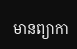មានព្យាកា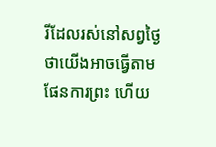រីដែលរស់នៅសព្វថ្ងៃ ថាយើងអាចធ្វើតាមផែនការព្រះ ហើយ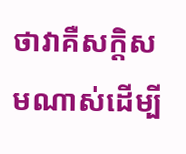ថាវាគឺសក្តិសមណាស់ដើម្បី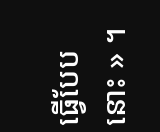ធ្វើបែបនោះ » ។